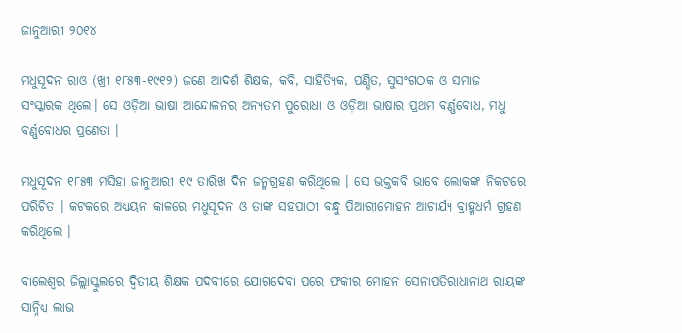ଜାନୁଆରୀ ୨୦୧୪

ମଧୁସୂଦନ ରାଓ (ଖ୍ରୀ ୧୮୫୩-୧୯୧୨) ଜଣେ ଆଦର୍ଶ ଶିକ୍ଷକ, କବି, ସାହିତ୍ୟିକ, ପଣ୍ଡିତ, ସୁସଂଗଠକ ଓ ସମାଜ ସଂସ୍କାରକ ଥିଲେ। ସେ ଓଡ଼ିଆ ଭାଷା ଆନ୍ଦୋଳନର ଅନ୍ୟତମ ପୁରୋଧା ଓ ଓଡ଼ିଆ ଭାଷାର ପ୍ରଥମ ବର୍ଣ୍ଣବୋଧ, ମଧୁ ବର୍ଣ୍ଣବୋଧର ପ୍ରଣେତା ।

ମଧୁସୂଦନ ୧୮୫୩ ମସିହା ଜାନୁଆରୀ ୧୯ ତାରିଖ ଦିନ ଜନ୍ମଗ୍ରହଣ କରିଥିଲେ । ସେ ଭକ୍ତକବି ଭାବେ ଲୋକଙ୍କ ନିକଟରେ ପରିଚିତ । କଟକରେ ଅଧ୍ୟୟନ କାଳରେ ମଧୁସୂଦନ ଓ ତାଙ୍କ ସହପାଠୀ ବନ୍ଧୁ ପିଆରୀମୋହନ ଆଚାର୍ଯ୍ୟ ବ୍ରାହ୍ମଧର୍ମ ଗ୍ରହଣ କରିଥିଲେ ।

ବାଲେଶ୍ଵର ଜିଲ୍ଲାସ୍କୁଲରେ ଦ୍ଵିତୀୟ ଶିକ୍ଷକ ପଦବୀରେ ଯୋଗଦେବା ପରେ ଫକୀର ମୋହନ ସେନାପତିରାଧାନାଥ ରାୟଙ୍କ ସାନ୍ନିଧ୍ୟ ଲାଭ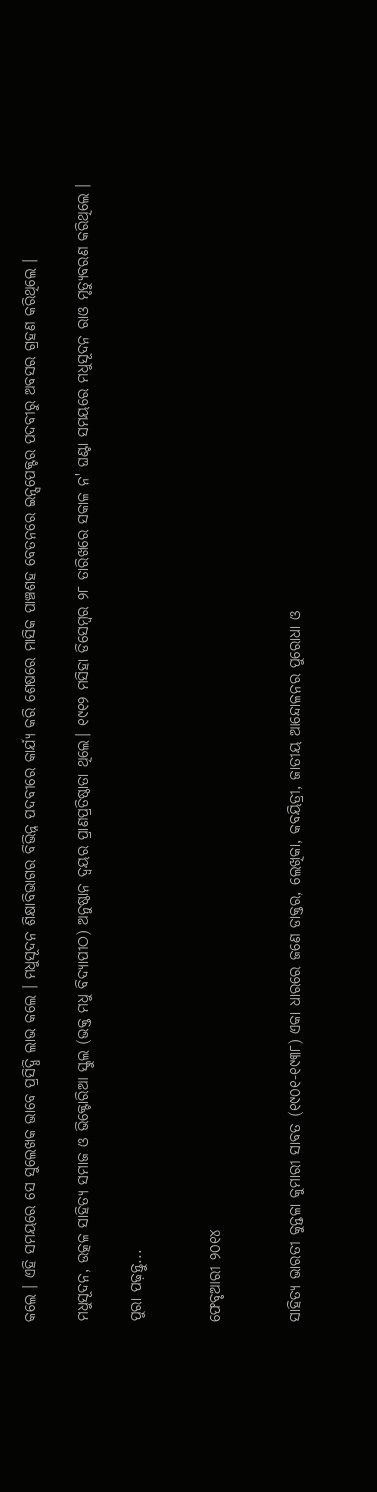କଲେ । ଏହି ସମୟରେ ସେ ସୁଲେଖକ ଭାବେ ପ୍ରସିଦ୍ଧି ଲାଭ କଲେ । ମଧୁସୂଦନ ଶିକ୍ଷାବିଭାଗର ବିଭିନ୍ନ ପଦବୀରେ କାର୍ଯ୍ୟ କରି ଶେଷରେ ମାସିକ ପାଞ୍ଚଶହ ବେତନରେ ଇନ୍ସପେକ୍ଟର ପଦବୀରୁ ଅବସର ଗ୍ରହଣ କରିଥିଲେ ।

ମଧୁସୂଦନ, ଉତ୍କଳ ସାହିତ୍ୟ ସମାଜ ଓ ଭିକ୍ଟୋରିଆ ସ୍କୁଲ (ଭକ୍ତ ମଧୁ ବିଦ୍ୟାପୀଠ) ଅନୁଷ୍ଠାନ ଦ୍ଵୟର ପ୍ରାଣପ୍ରତିଷ୍ଠାତା ଥିଲେ। ୧୯୧୨ ମସିହା ଡିସେମ୍ବର ୨୮ ତାରିଖରେ ସକାଳ ନ' ଘଣ୍ଟା ସମୟରେ ମଧୁସୂଦନ ରାଓ ମୃତ୍ୟୁବରଣ କରିଥିଲେ ।

ପୁରା ପଢ଼ନ୍ତୁ...


ଫେବୃଆରୀ ୨୦୧୪


ସାହିତ୍ୟ ଭାରତୀ କୁନ୍ତଳା କୁମାରୀ ସାବତ (୧୯୦୧-୧୯୩୮) ଏକା ଧାରରେ ଜଣେ ଡାକ୍ତର, ଲେଖିକା, କବୟିତ୍ରୀ, ଜାତୀୟ ଆନ୍ଦୋଳନର ପୁରୋଧା ଓ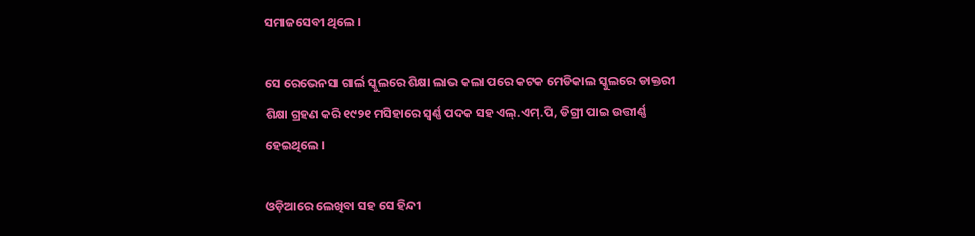ସମାଜସେବୀ ଥିଲେ ।

ସେ ରେଭେନସା ଗାର୍ଲ ସ୍କୁଲରେ ଶିକ୍ଷା ଲାଭ କଲା ପରେ କଟକ ମେଡିକାଲ ସ୍କୁଲରେ ଡାକ୍ତରୀ ଶିକ୍ଷା ଗ୍ରହଣ କରି ୧୯୨୧ ମସିହାରେ ସ୍ଵର୍ଣ୍ଣ ପଦକ ସହ ଏଲ୍.ଏମ୍.ପି, ଡିଗ୍ରୀ ପାଇ ଉତ୍ତୀର୍ଣ୍ଣ ହେଇଥିଲେ ।

ଓଡ଼ିଆରେ ଲେଖିବା ସହ ସେ ହିନ୍ଦୀ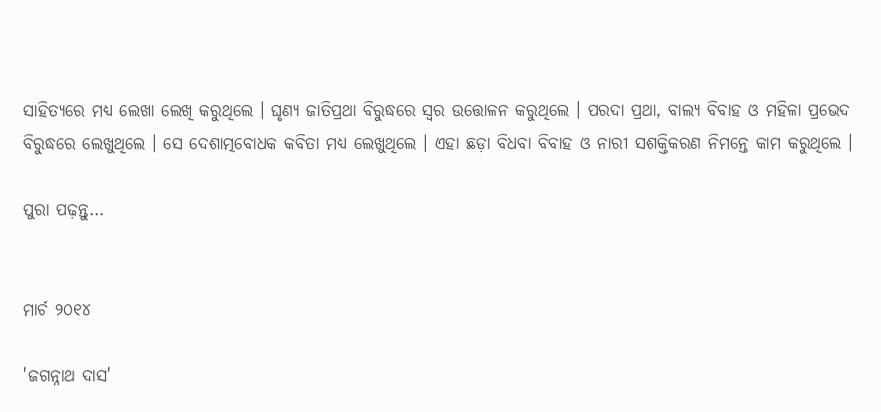ସାହିତ୍ୟରେ ମଧ୍ୟ ଲେଖା ଲେଖି କରୁଥିଲେ । ଘୃଣ୍ୟ ଜାତିପ୍ରଥା ବିରୁଦ୍ଧରେ ସ୍ଵର ଉତ୍ତୋଳନ କରୁଥିଲେ । ପରଦା ପ୍ରଥା, ବାଲ୍ୟ ବିବାହ ଓ ମହିଳା ପ୍ରଭେଦ ବିରୁଦ୍ଧରେ ଲେଖୁଥିଲେ । ସେ ଦେଶାତ୍ମବୋଧକ କବିତା ମଧ୍ୟ ଲେଖୁଥିଲେ । ଏହା ଛଡ଼ା ବିଧବା ବିବାହ ଓ ନାରୀ ସଶକ୍ତିକରଣ ନିମନ୍ତେ କାମ କରୁଥିଲେ ।

ପୁରା ପଢ଼ନ୍ତୁ...


ମାର୍ଚ ୨୦୧୪

'ଜଗନ୍ନାଥ ଦାସ'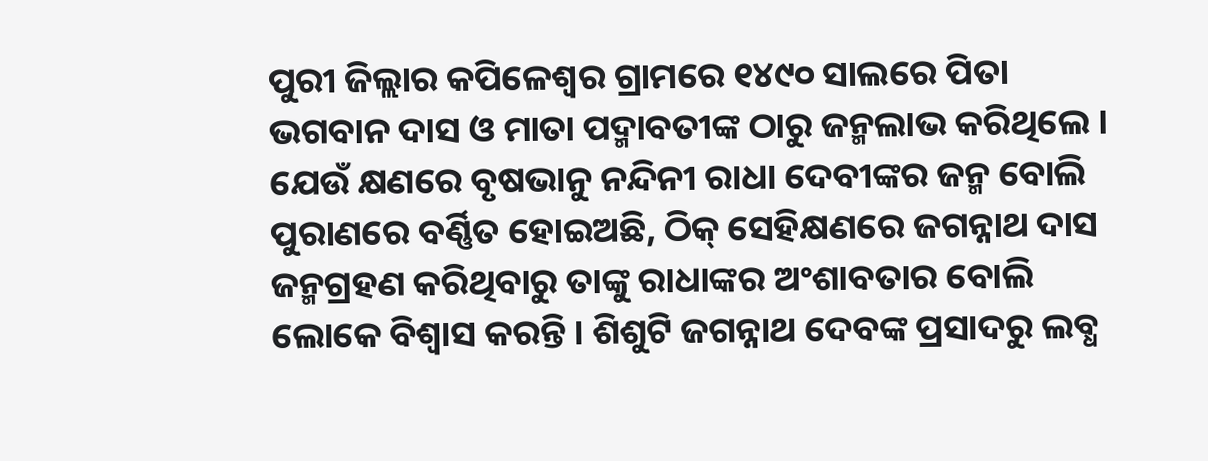ପୁରୀ ଜିଲ୍ଲାର କପିଳେଶ୍ଵର ଗ୍ରାମରେ ୧୪୯୦ ସାଲରେ ପିତା ଭଗବାନ ଦାସ ଓ ମାତା ପଦ୍ମାବତୀଙ୍କ ଠାରୁ ଜନ୍ମଲାଭ କରିଥିଲେ । ଯେଉଁ କ୍ଷଣରେ ବୃଷଭାନୁ ନନ୍ଦିନୀ ରାଧା ଦେବୀଙ୍କର ଜନ୍ମ ବୋଲି ପୁରାଣରେ ବର୍ଣ୍ଣିତ ହୋଇଅଛି, ଠିକ୍ ସେହିକ୍ଷଣରେ ଜଗନ୍ନାଥ ଦାସ ଜନ୍ମଗ୍ରହଣ କରିଥିବାରୁ ତାଙ୍କୁ ରାଧାଙ୍କର ଅଂଶାବତାର ବୋଲି ଲୋକେ ବିଶ୍ଵାସ କରନ୍ତି । ଶିଶୁଟି ଜଗନ୍ନାଥ ଦେବଙ୍କ ପ୍ରସାଦରୁ ଲବ୍ଧ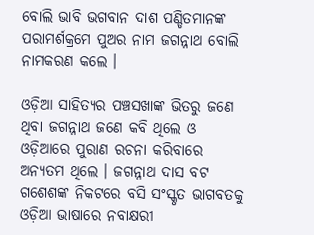ବୋଲି ଭାବି ଭଗବାନ ଦାଶ ପଣ୍ଡିତମାନଙ୍କ ପରାମର୍ଶକ୍ରମେ ପୁଅର ନାମ ଜଗନ୍ନାଥ ବୋଲି ନାମକରଣ କଲେ ।

ଓଡ଼ିଆ ସାହିତ୍ୟର ପଞ୍ଚସଖାଙ୍କ ଭିତରୁ ଜଣେ ଥିବା ଜଗନ୍ନାଥ ଜଣେ କବି ଥିଲେ ଓ ଓଡ଼ିଆରେ ପୁରାଣ ରଚନା କରିବାରେ ଅନ୍ୟତମ ଥିଲେ । ଜଗନ୍ନାଥ ଦାସ ବଟ ଗଶେଶଙ୍କ ନିକଟରେ ବସି ସଂସ୍କୃତ ଭାଗବତକୁ ଓଡ଼ିଆ ଭାଷାରେ ନବାକ୍ଷରୀ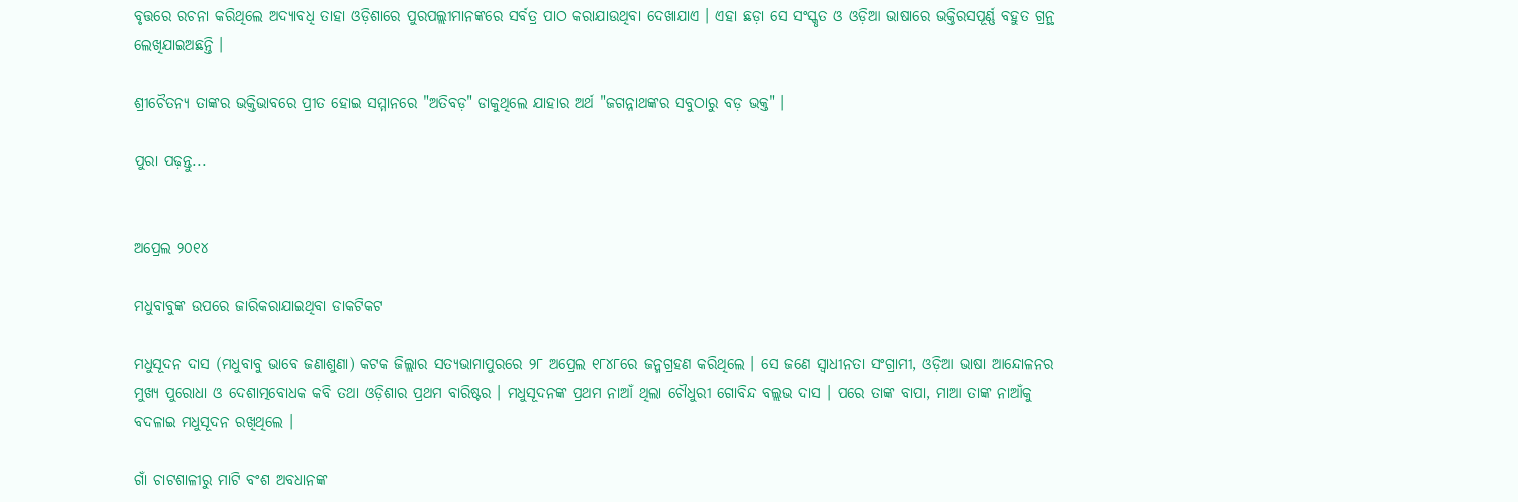ବୃତ୍ତରେ ରଚନା କରିଥିଲେ ଅଦ୍ୟାବଧି ତାହା ଓଡ଼ିଶାରେ ପୁରପଲ୍ଲୀମାନଙ୍କରେ ସର୍ବତ୍ର ପାଠ କରାଯାଉଥିବା ଦେଖାଯାଏ । ଏହା ଛଡ଼ା ସେ ସଂସ୍କୃତ ଓ ଓଡ଼ିଆ ଭାଷାରେ ଭକ୍ତିରସପୂର୍ଣ୍ଣ ବହୁତ ଗ୍ରନ୍ଥ ଲେଖିଯାଇଅଛନ୍ତି ।

ଶ୍ରୀଚୈତନ୍ୟ ତାଙ୍କର ଭକ୍ତିଭାବରେ ପ୍ରୀତ ହୋଇ ସମ୍ମାନରେ "ଅତିବଡ଼" ଡାକୁଥିଲେ ଯାହାର ଅର୍ଥ "ଜଗନ୍ନାଥଙ୍କର ସବୁଠାରୁ ବଡ଼ ଭକ୍ତ" ।

ପୁରା ପଢ଼ନ୍ତୁ...


ଅପ୍ରେଲ ୨୦୧୪

ମଧୁବାବୁଙ୍କ ଉପରେ ଜାରିକରାଯାଇଥିବା ଡାକଟିକଟ

ମଧୁସୂଦନ ଦାସ (ମଧୁବାବୁ ଭାବେ ଜଣାଶୁଣା) କଟକ ଜିଲ୍ଲାର ସତ୍ୟଭାମାପୁରରେ ୨୮ ଅପ୍ରେଲ ୧୮୪୮ରେ ଜନ୍ମଗ୍ରହଣ କରିଥିଲେ । ସେ ଜଣେ ସ୍ଵାଧୀନତା ସଂଗ୍ରାମୀ, ଓଡ଼ିଆ ଭାଷା ଆନ୍ଦୋଳନର ମୁଖ୍ୟ ପୁରୋଧା ଓ ଦେଶାତ୍ମବୋଧକ କବି ତଥା ଓଡ଼ିଶାର ପ୍ରଥମ ବାରିଷ୍ଟର । ମଧୁସୂଦନଙ୍କ ପ୍ରଥମ ନାଆଁ ଥିଲା ଚୌଧୁରୀ ଗୋବିନ୍ଦ ବଲ୍ଲଭ ଦାସ । ପରେ ତାଙ୍କ ବାପା, ମାଆ ତାଙ୍କ ନାଆଁକୁ ବଦଳାଇ ମଧୁସୂଦନ ରଖିଥିଲେ ।

ଗାଁ ଚାଟଶାଳୀରୁ ମାଟି ବଂଶ ଅବଧାନଙ୍କ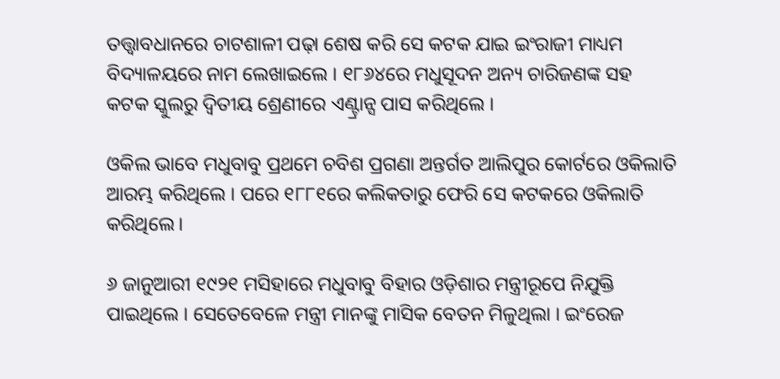ତତ୍ତ୍ୱାବଧାନରେ ଚାଟଶାଳୀ ପଢ଼ା ଶେଷ କରି ସେ କଟକ ଯାଇ ଇଂରାଜୀ ମାଧ୍ୟମ ବିଦ୍ୟାଳୟରେ ନାମ ଲେଖାଇଲେ । ୧୮୬୪ରେ ମଧୁସୂଦନ ଅନ୍ୟ ଚାରିଜଣଙ୍କ ସହ କଟକ ସ୍କୁଲରୁ ଦ୍ଵିତୀୟ ଶ୍ରେଣୀରେ ଏଣ୍ଟ୍ରାନ୍ସ ପାସ କରିଥିଲେ ।

ଓକିଲ ଭାବେ ମଧୁବାବୁ ପ୍ରଥମେ ଚବିଶ ପ୍ରଗଣା ଅନ୍ତର୍ଗତ ଆଲିପୁର କୋର୍ଟରେ ଓକିଲାତି ଆରମ୍ଭ କରିଥିଲେ । ପରେ ୧୮୮୧ରେ କଲିକତାରୁ ଫେରି ସେ କଟକରେ ଓକିଲାତି କରିଥିଲେ ।

୬ ଜାନୁଆରୀ ୧୯୨୧ ମସିହାରେ ମଧୁବାବୁ ବିହାର ଓଡ଼ିଶାର ମନ୍ତ୍ରୀରୂପେ ନିଯୁକ୍ତି ପାଇଥିଲେ । ସେତେବେଳେ ମନ୍ତ୍ରୀ ମାନଙ୍କୁ ମାସିକ ବେତନ ମିଳୁଥିଲା । ଇଂରେଜ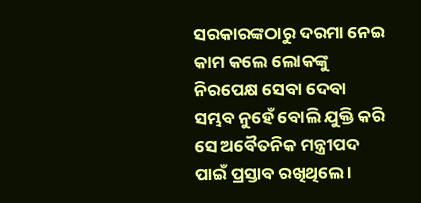ସରକାରଙ୍କଠାରୁ ଦରମା ନେଇ କାମ କଲେ ଲୋକଙ୍କୁ ନିରପେକ୍ଷ ସେବା ଦେବା ସମ୍ଭବ ନୁହେଁ ବୋଲି ଯୁକ୍ତି କରି ସେ ଅବୈତନିକ ମନ୍ତ୍ରୀପଦ ପାଇଁ ପ୍ରସ୍ତାବ ରଖିଥିଲେ ।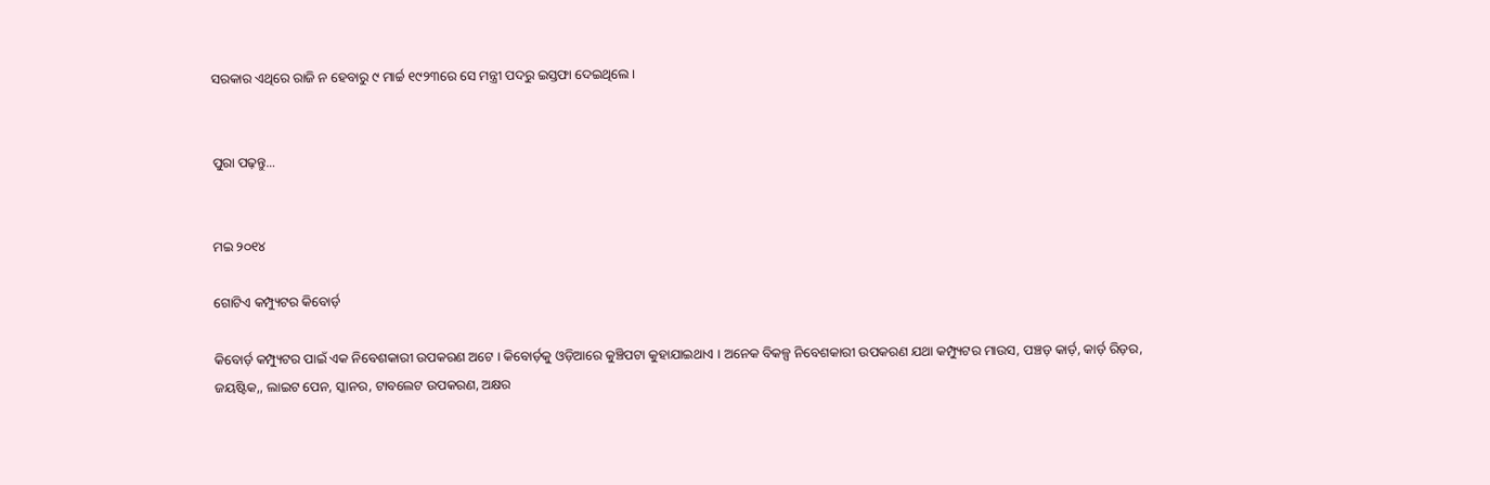ସରକାର ଏଥିରେ ରାଜି ନ ହେବାରୁ ୯ ମାର୍ଚ୍ଚ ୧୯୨୩ରେ ସେ ମନ୍ତ୍ରୀ ପଦରୁ ଇସ୍ତଫା ଦେଇଥିଲେ ।


ପୁରା ପଢ଼ନ୍ତୁ...


ମଇ ୨୦୧୪

ଗୋଟିଏ କମ୍ପ୍ୟୁଟର କିବୋର୍ଡ଼

କିବୋର୍ଡ଼ କମ୍ପ୍ୟୁଟର ପାଇଁ ଏକ ନିବେଶକାରୀ ଉପକରଣ ଅଟେ । କିବୋର୍ଡ଼କୁ ଓଡ଼ିଆରେ କୁଞ୍ଚିପଟା କୁହାଯାଇଥାଏ । ଅନେକ ବିକଳ୍ପ ନିବେଶକାରୀ ଉପକରଣ ଯଥା କମ୍ପ୍ୟୁଟର ମାଉସ, ପଞ୍ଚଡ଼ କାର୍ଡ଼, କାର୍ଡ଼ ରିଡ଼ର, ଜୟଷ୍ଟିକ,, ଲାଇଟ ପେନ, ସ୍କାନର, ଟାବଲେଟ ଉପକରଣ, ଅକ୍ଷର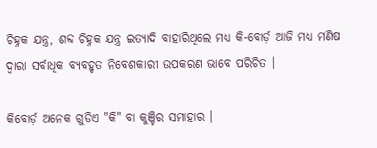ଚିହ୍ନକ ଯନ୍ତ୍ର, ଶବ୍ଦ ଚିହ୍ନକ ଯନ୍ତ୍ର ଇତ୍ୟାଦି ବାହାରିଥିଲେ ମଧ୍ୟ କି-ବୋର୍ଡ଼ ଆଜି ମଧ୍ୟ ମଣିଷ ଦ୍ଵାରା ସର୍ବାଧିକ ବ୍ୟବହୃତ ନିବେଶକାରୀ ଉପକରଣ ଭାବେ ପରିଚିତ ।

କିବୋର୍ଡ଼ ଅନେକ ଗୁଡିଏ "କି" ବା କୁଞ୍ଚିର ସମାହାର ।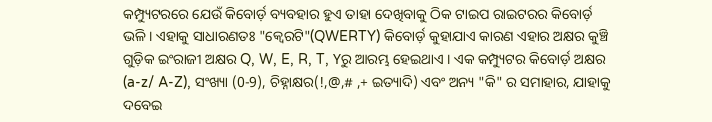କମ୍ପ୍ୟୁଟରରେ ଯେଉଁ କିବୋର୍ଡ଼ ବ୍ୟବହାର ହୁଏ ତାହା ଦେଖିବାକୁ ଠିକ ଟାଇପ ରାଇଟରର କିବୋର୍ଡ଼ ଭଳି । ଏହାକୁ ସାଧାରଣତଃ "କ୍ଵେରଟି"(QWERTY) କିବୋର୍ଡ଼ କୁହାଯାଏ କାରଣ ଏହାର ଅକ୍ଷର କୁଞ୍ଚି ଗୁଡ଼ିକ ଇଂରାଜୀ ଅକ୍ଷର Q, W, E, R, T, Yରୁ ଆରମ୍ଭ ହେଇଥାଏ । ଏକ କମ୍ପ୍ୟୁଟର କିବୋର୍ଡ଼ ଅକ୍ଷର (a-z/ A-Z), ସଂଖ୍ୟା (0-9), ଚିହ୍ନାକ୍ଷର(!,@,# ,+ ଇତ୍ୟାଦି) ଏବଂ ଅନ୍ୟ "କି" ର ସମାହାର, ଯାହାକୁ ଦବେଇ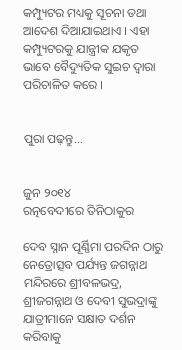କମ୍ପ୍ୟୁଟର ମଧ୍ୟକୁ ସୂଚନା ତଥା ଆଦେଶ ଦିଆଯାଇଥାଏ । ଏହା କମ୍ପ୍ୟୁଟରକୁ ଯାନ୍ତ୍ରୀକ ଯକୃତ ଭାବେ ବୈଦ୍ୟୁତିକ ସୁଇଚ ଦ୍ଵାରା ପରିଚାଳିତ କରେ ।


ପୁରା ପଢ଼ନ୍ତୁ...


ଜୁନ ୨୦୧୪
ରତ୍ନବେଦୀରେ ତିନିଠାକୁର

ଦେବ ସ୍ନାନ ପୂର୍ଣ୍ଣିମା ପରଦିନ ଠାରୁ ନେତ୍ରୋତ୍ସବ ପର୍ଯ୍ୟନ୍ତ ଜଗନ୍ନାଥ ମନ୍ଦିରରେ ଶ୍ରୀବଳଭଦ୍ର, ଶ୍ରୀଜଗନ୍ନାଥ ଓ ଦେବୀ ସୁଭଦ୍ରାଙ୍କୁ ଯାତ୍ରୀମାନେ ସକ୍ଷାତ ଦର୍ଶନ କରିବାକୁ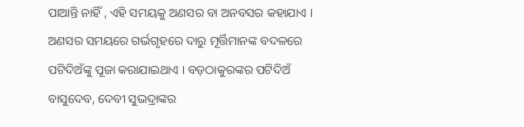ପାଆନ୍ତି ନାହିଁ , ଏହି ସମୟକୁ ଅଣସର ବା ଅନବସର କହାଯାଏ । ଅଣସର ସମୟରେ ଗର୍ଭଗୃହରେ ଦାରୁ ମୂର୍ତ୍ତିମାନଙ୍କ ବଦଳରେ ପଟିଦିଅଁଙ୍କୁ ପୂଜା କରାଯାଇଥାଏ । ବଡ଼ଠାକୁରଙ୍କର ପଟିଦିଅଁ ବାସୁଦେବ, ଦେବୀ ସୁଭଦ୍ରାଙ୍କର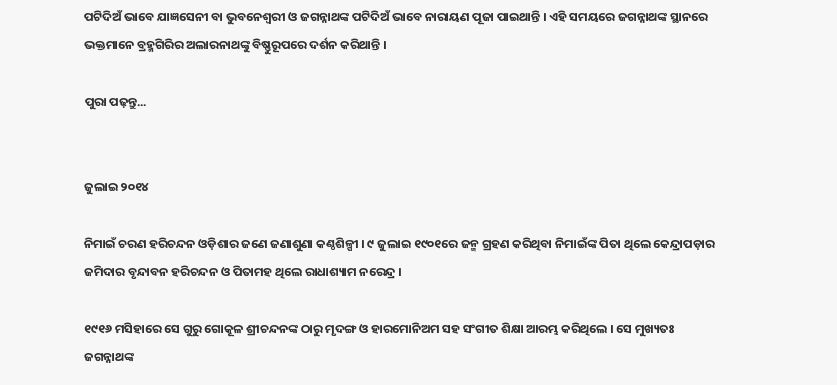ପଟିଦିଅଁ ଭାବେ ଯାଜ୍ଞସେନୀ ବା ଭୁବନେଶ୍ଵରୀ ଓ ଜଗନ୍ନାଥଙ୍କ ପଟିଦିଅଁ ଭାବେ ନାରାୟଣ ପୂଜା ପାଇଥାନ୍ତି । ଏହି ସମୟରେ ଜଗନ୍ନାଥଙ୍କ ସ୍ଥାନରେ ଭକ୍ତମାନେ ବ୍ରହ୍ମଗିରିର ଅଲାରନାଥଙ୍କୁ ବିଷ୍ଣୁରୂପରେ ଦର୍ଶନ କରିଥାନ୍ତି ।

ପୁରା ପଢ଼ନ୍ତୁ...


ଜୁଲାଇ ୨୦୧୪

ନିମାଇଁ ଚରଣ ହରିଚନ୍ଦନ ଓଡ଼ିଶାର ଜଣେ ଜଣାଶୁଣା କଣ୍ଠଶିଳ୍ପୀ । ୯ ଜୁଲାଇ ୧୯୦୧ରେ ଜନ୍ମ ଗ୍ରହଣ କରିଥିବା ନିମାଇଁଙ୍କ ପିତା ଥିଲେ କେନ୍ଦ୍ରାପଡ଼ାର ଜମିଦାର ବୃନ୍ଦାବନ ହରିଚନ୍ଦନ ଓ ପିତାମହ ଥିଲେ ରାଧାଶ୍ୟାମ ନରେନ୍ଦ୍ର ।

୧୯୧୬ ମସିହାରେ ସେ ଗୁରୁ ଗୋକୂଳ ଶ୍ରୀଚନ୍ଦନଙ୍କ ଠାରୁ ମୃଦଙ୍ଗ ଓ ହାରମୋନିଅମ ସହ ସଂଗୀତ ଶିକ୍ଷା ଆରମ୍ଭ କରିଥିଲେ । ସେ ମୁଖ୍ୟତଃ ଜଗନ୍ନାଥଙ୍କ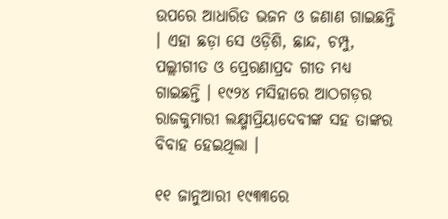ଉପରେ ଆଧାରିତ ଭଜନ ଓ ଜଣାଣ ଗାଇଛନ୍ତି । ଏହା ଛଡ଼ା ସେ ଓଡ଼ିଶି, ଛାନ୍ଦ, ଚମ୍ପୁ, ପଲ୍ଲୀଗୀତ ଓ ପ୍ରେରଣାପ୍ରଦ ଗୀତ ମଧ୍ୟ ଗାଇଛନ୍ତି । ୧୯୨୪ ମସିହାରେ ଆଠଗଡ଼ର ରାଜକୁମାରୀ ଲକ୍ଷ୍ମୀପ୍ରିୟାଦେବୀଙ୍କ ସହ ତାଙ୍କର ବିବାହ ହେଇଥିଲା ।

୧୧ ଜାନୁଆରୀ ୧୯୩୩ରେ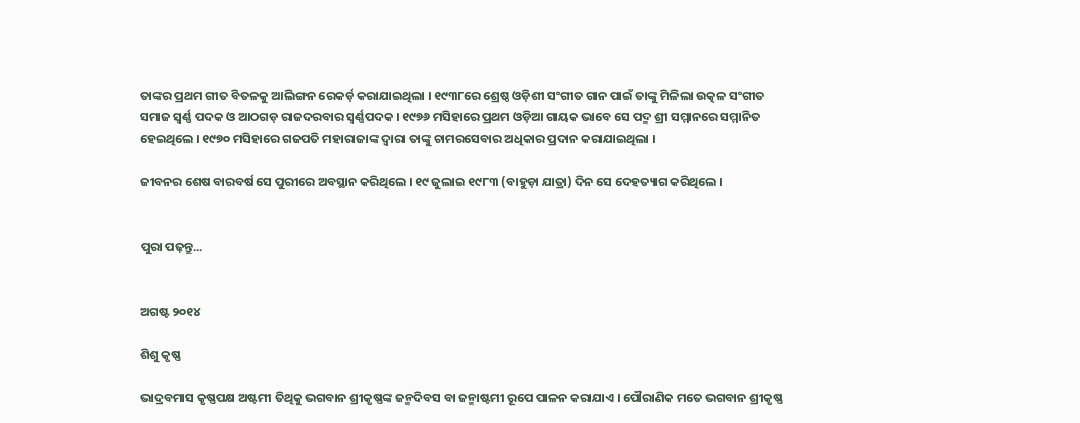ତାଙ୍କର ପ୍ରଥମ ଗୀତ ବିତଳକୁ ଆଲିଙ୍ଗନ ରେକର୍ଡ଼ କରାଯାଇଥିଲା । ୧୯୩୮ରେ ଶ୍ରେଷ୍ଠ ଓଡ଼ିଶୀ ସଂଗୀତ ଗାନ ପାଇଁ ତାଙ୍କୁ ମିଳିଲା ଉତ୍କଳ ସଂଗୀତ ସମାଜ ସ୍ୱର୍ଣ୍ଣ ପଦକ ଓ ଆଠଗଡ଼ ରାଜଦରବାର ସ୍ୱର୍ଣ୍ଣପଦକ । ୧୯୭୬ ମସିହାରେ ପ୍ରଥମ ଓଡ଼ିଆ ଗାୟକ ଭାବେ ସେ ପଦ୍ମ ଶ୍ରୀ ସମ୍ମାନରେ ସମ୍ମାନିତ ହେଇଥିଲେ । ୧୯୭୦ ମସିହାରେ ଗଜପତି ମହାରାଜାଙ୍କ ଦ୍ଵାରା ତାଙ୍କୁ ଚାମରସେବାର ଅଧିକାର ପ୍ରଦାନ କରାଯାଇଥିଲା ।

ଜୀବନର ଶେଷ ବାରବର୍ଷ ସେ ପୁରୀରେ ଅବସ୍ଥାନ କରିଥିଲେ । ୧୯ ଜୁଲାଇ ୧୯୮୩ (ବାହୁଡ଼ା ଯାତ୍ରା) ଦିନ ସେ ଦେହତ୍ୟାଗ କରିଥିଲେ ।


ପୁରା ପଢ଼ନ୍ତୁ...


ଅଗଷ୍ଟ ୨୦୧୪

ଶିଶୁ କୃଷ୍ଣ

ଭାଦ୍ରବମାସ କୃଷ୍ଣପକ୍ଷ ଅଷ୍ଟମୀ ତିଥିକୁ ଭଗବାନ ଶ୍ରୀକୃଷ୍ଣଙ୍କ ଜନ୍ମଦିବସ ବା ଜନ୍ମାଷ୍ଟମୀ ରୂପେ ପାଳନ କରାଯାଏ । ପୌରାଣିକ ମତେ ଭଗବାନ ଶ୍ରୀକୃଷ୍ଣ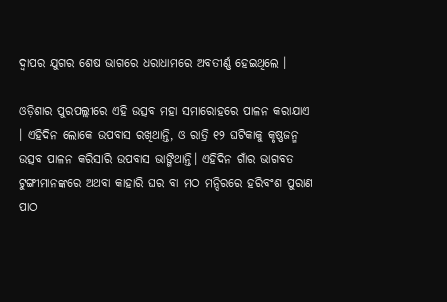ଦ୍ଵାପର ଯୁଗର ଶେଷ ଭାଗରେ ଧରାଧାମରେ ଅବତୀର୍ଣ୍ଣ ହେଇଥିଲେ ।

ଓଡ଼ିଶାର ପୁରପଲ୍ଲୀରେ ଏହି ଉତ୍ସବ ମହା ସମାରୋହରେ ପାଳନ କରାଯାଏ । ଏହିଦିନ ଲୋକେ ଉପବାସ ରଖିଥାନ୍ତି, ଓ ରାତ୍ରି ୧୨ ଘଟିକାକୁ କୃଷ୍ଣଜନ୍ମ ଉତ୍ସବ ପାଳନ କରିସାରି ଉପବାସ ଭାଙ୍ଗିଥାନ୍ତି। ଏହିଦିନ ଗାଁର ଭାଗବତ ଟୁଙ୍ଗୀମାନଙ୍କରେ ଅଥବା କାହାରି ଘର ବା ମଠ ମନ୍ଦିରରେ ହରିବଂଶ ପୁରାଣ ପାଠ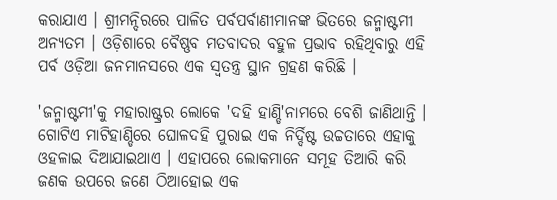କରାଯାଏ । ଶ୍ରୀମନ୍ଦିରରେ ପାଳିତ ପର୍ବପର୍ବାଣୀମାନଙ୍କ ଭିତରେ ଜନ୍ମାଷ୍ଟମୀ ଅନ୍ୟତମ । ଓଡ଼ିଶାରେ ବୈଷ୍ଣବ ମତବାଦର ବହୁଳ ପ୍ରଭାବ ରହିଥିବାରୁ ଏହି ପର୍ବ ଓଡ଼ିଆ ଜନମାନସରେ ଏକ ସ୍ୱତନ୍ତ୍ର ସ୍ଥାନ ଗ୍ରହଣ କରିଛି ।

'ଜନ୍ମାଷ୍ଟମୀ'କୁ ମହାରାଷ୍ଟ୍ରର ଲୋକେ 'ଦହି ହାଣ୍ଡି'ନାମରେ ବେଶି ଜାଣିଥାନ୍ତି । ଗୋଟିଏ ମାଟିହାଣ୍ଡିରେ ଘୋଳଦହି ପୁରାଇ ଏକ ନିର୍ଦ୍ଦିଷ୍ଟ ଉଚ୍ଚତାରେ ଏହାକୁ ଓହଳାଇ ଦିଆଯାଇଥାଏ । ଏହାପରେ ଲୋକମାନେ ସମୂହ ତିଆରି କରି ଜଣକ ଉପରେ ଜଣେ ଠିଆହୋଇ ଏକ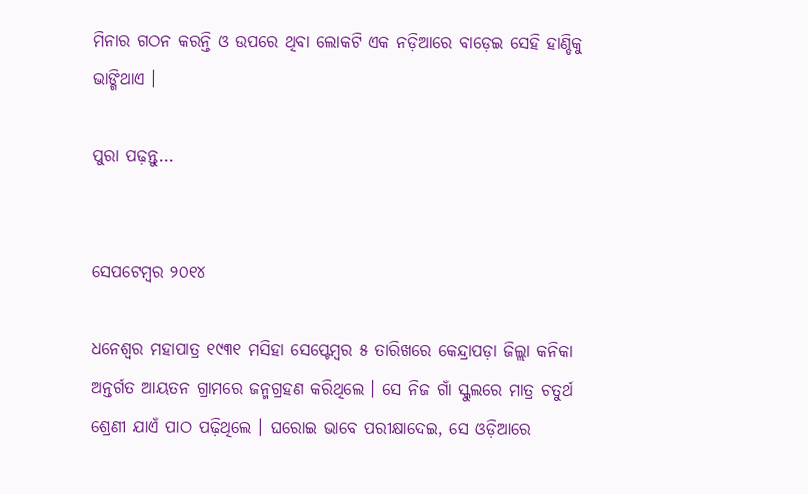ମିନାର ଗଠନ କରନ୍ତି ଓ ଉପରେ ଥିବା ଲୋକଟି ଏକ ନଡ଼ିଆରେ ବାଡ଼େଇ ସେହି ହାଣ୍ଡିକୁ ଭାଙ୍ଗିଥାଏ ।

ପୁରା ପଢ଼ନ୍ତୁ...


ସେପଟେମ୍ବର ୨୦୧୪

ଧନେଶ୍ଵର ମହାପାତ୍ର ୧୯୩୧ ମସିହା ସେପ୍ଟେମ୍ବର ୫ ତାରିଖରେ କେନ୍ଦ୍ରାପଡ଼ା ଜିଲ୍ଲା କନିକା ଅନ୍ତର୍ଗତ ଆୟତନ ଗ୍ରାମରେ ଜନ୍ମଗ୍ରହଣ କରିଥିଲେ । ସେ ନିଜ ଗାଁ ସ୍କୁଲରେ ମାତ୍ର ଚତୁର୍ଥ ଶ୍ରେଣୀ ଯାଏଁ ପାଠ ପଢ଼ିଥିଲେ । ଘରୋଇ ଭାବେ ପରୀକ୍ଷାଦେଇ, ସେ ଓଡ଼ିଆରେ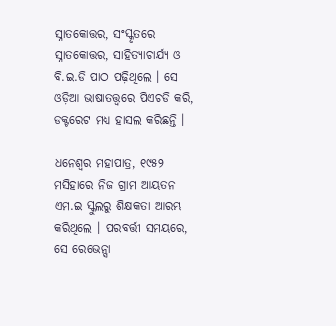ସ୍ନାତକୋତ୍ତର, ସଂସ୍କୃତରେ ସ୍ନାତକୋତ୍ତର, ସାହିତ୍ୟାଚାର୍ଯ୍ୟ ଓ ବି.ଇ.ଡି ପାଠ ପଢ଼ିଥିଲେ । ସେ ଓଡ଼ିଆ ଭାଷାତତ୍ତ୍ଵରେ ପିଏଚଡି କରି, ଡକ୍ଟରେଟ ମଧ୍ୟ ହାସଲ କରିଛନ୍ତି ।

ଧନେଶ୍ଵର ମହାପାତ୍ର, ୧୯୫୨ ମସିହାରେ ନିଜ ଗ୍ରାମ ଆୟତନ ଏମ.ଇ ସ୍କୁଲରୁ ଶିକ୍ଷକତା ଆରମ୍ଭ କରିଥିଲେ । ପରବର୍ତ୍ତୀ ସମୟରେ, ସେ ରେଭେନ୍ସା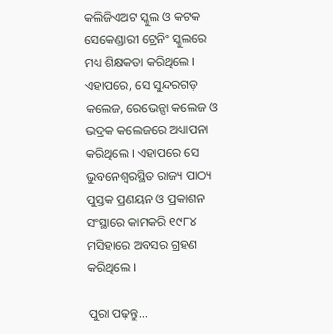କଲିଜିଏଅଟ ସ୍କୁଲ ଓ କଟକ ସେକେଣ୍ଡାରୀ ଟ୍ରେନିଂ ସ୍କୁଲରେ ମଧ୍ୟ ଶିକ୍ଷକତା କରିଥିଲେ । ଏହାପରେ, ସେ ସୁନ୍ଦରଗଡ଼ କଲେଜ, ରେଭେନ୍ସା କଲେଜ ଓ ଭଦ୍ରକ କଲେଜରେ ଅଧ୍ୟାପନା କରିଥିଲେ । ଏହାପରେ ସେ ଭୁବନେଶ୍ଵରସ୍ଥିତ ରାଜ୍ୟ ପାଠ୍ୟ ପୁସ୍ତକ ପ୍ରଣୟନ ଓ ପ୍ରକାଶନ ସଂସ୍ଥାରେ କାମକରି ୧୯୮୪ ମସିହାରେ ଅବସର ଗ୍ରହଣ କରିଥିଲେ ।

ପୁରା ପଢ଼ନ୍ତୁ...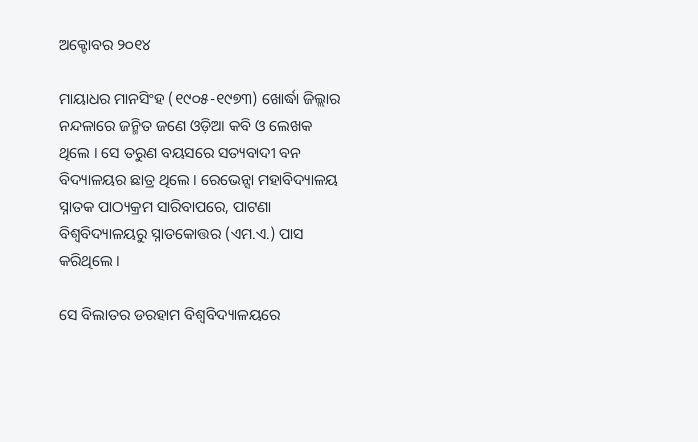ଅକ୍ଟୋବର ୨୦୧୪

ମାୟାଧର ମାନସିଂହ (୧୯୦୫-୧୯୭୩) ଖୋର୍ଦ୍ଧା ଜିଲ୍ଲାର ନନ୍ଦଳାରେ ଜନ୍ମିତ ଜଣେ ଓଡ଼ିଆ କବି ଓ ଲେଖକ ଥିଲେ । ସେ ତରୁଣ ବୟସରେ ସତ୍ୟବାଦୀ ବନ ବିଦ୍ୟାଳୟର ଛାତ୍ର ଥିଲେ । ରେଭେନ୍ସା ମହାବିଦ୍ୟାଳୟ ସ୍ନାତକ ପାଠ୍ୟକ୍ରମ ସାରିବାପରେ, ପାଟଣା ବିଶ୍ଵବିଦ୍ୟାଳୟରୁ ସ୍ନାତକୋତ୍ତର (ଏମ.ଏ.) ପାସ କରିଥିଲେ ।

ସେ ବିଲାତର ଡରହାମ ବିଶ୍ଵବିଦ୍ୟାଳୟରେ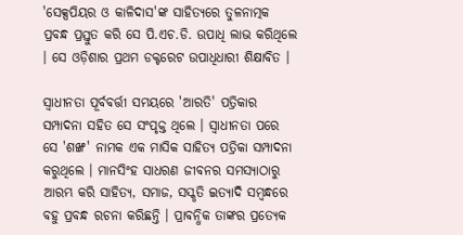'ସେକ୍ସପିୟର ଓ କାଳିଦାସ'ଙ୍କ ସାହିତ୍ୟରେ ତୁଳନାତ୍ମକ ପ୍ରବନ୍ଧ ପ୍ରସ୍ତୁତ କରି ସେ ପି.ଏଚ.ଡି. ଉପାଧି ଲାଭ କରିଥିଲେ । ସେ ଓଡ଼ିଶାର ପ୍ରଥମ ଡକ୍ଟରେଟ ଉପାଧିଧାରୀ ଶିକ୍ଷାବିତ ।

ସ୍ଵାଧୀନତା ପୂର୍ବବର୍ତ୍ତୀ ସମୟରେ 'ଆରତି' ପତ୍ରିକାର ସମ୍ପାଦନା ସହିତ ସେ ସଂପୃକ୍ତ ଥିଲେ । ସ୍ଵାଧୀନତା ପରେ ସେ 'ଶଙ୍ଖ' ନାମକ ଏକ ମାସିକ ସାହିତ୍ୟ ପତ୍ରିକା ସମ୍ପାଦନା କରୁଥିଲେ । ମାନସିଂହ ସାଧରଣ ଜୀବନର ସମସ୍ୟାଠାରୁ ଆରମ୍ଭ କରି ସାହିତ୍ୟ, ସମାଜ, ସସ୍କୃତି ଇତ୍ୟାଦି ସମ୍ବନ୍ଧରେ ବହୁ ପ୍ରବନ୍ଧ ରଚନା କରିଛନ୍ତି । ପ୍ରାବନ୍ଧିକ ତାଙ୍କର ପ୍ରତ୍ୟେକ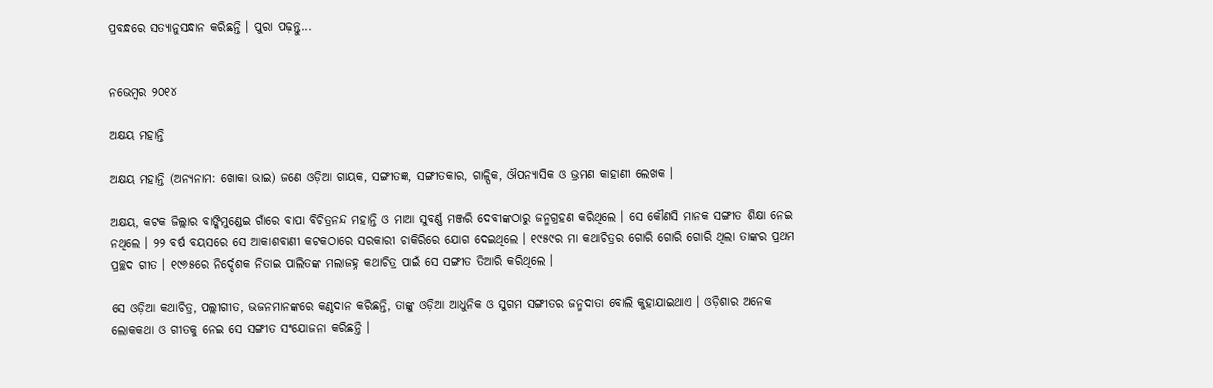ପ୍ରବନ୍ଧରେ ସତ୍ୟାନୁସନ୍ଧାନ କରିଛନ୍ତି । ପୁରା ପଢ଼ନ୍ତୁ...


ନଭେମ୍ବର ୨୦୧୪

ଅକ୍ଷୟ ମହାନ୍ତି

ଅକ୍ଷୟ ମହାନ୍ତି (ଅନ୍ୟନାମ: ଖୋକା ଭାଇ) ଜଣେ ଓଡ଼ିଆ ଗାୟକ, ସଙ୍ଗୀତଜ୍ଞ, ସଙ୍ଗୀତକାର, ଗାଳ୍ପିକ, ଔପନ୍ୟାସିକ ଓ ଭ୍ରମଣ କାହାଣୀ ଲେଖକ ।

ଅକ୍ଷୟ, କଟକ ଜିଲ୍ଲାର ବାଙ୍କିମୁଣ୍ଡେଇ ଗାଁରେ ବାପା ବିଚିତ୍ରନନ୍ଦ ମହାନ୍ତି ଓ ମାଆ ସୁବର୍ଣ୍ଣ ମଞ୍ଜରି ଦେବୀଙ୍କଠାରୁ ଜନ୍ମଗ୍ରହଣ କରିଥିଲେ । ସେ କୌଣସି ମାନକ ସଙ୍ଗୀତ ଶିକ୍ଷା ନେଇ ନଥିଲେ । ୨୨ ବର୍ଷ ବୟସରେ ସେ ଆକାଶବାଣୀ କଟକଠାରେ ସରକାରୀ ଚାକିରିରେ ଯୋଗ ଦେଇଥିଲେ । ୧୯୫୯ର ମା କଥାଚିତ୍ରର ଗୋରି ଗୋରି ଗୋରି ଥିଲା ତାଙ୍କର ପ୍ରଥମ ପ୍ରଚ୍ଛଦ ଗୀତ । ୧୯୬୫ରେ ନିର୍ଦ୍ଦେଶକ ନିତାଇ ପାଲିତଙ୍କ ମଲାଜହ୍ନ କଥାଚିତ୍ର ପାଇଁ ସେ ସଙ୍ଗୀତ ତିଆରି କରିଥିଲେ ।

ସେ ଓଡ଼ିଆ କଥାଚିତ୍ର, ପଲ୍ଲୀଗୀତ, ଭଜନମାନଙ୍କରେ କଣ୍ଠଦାନ କରିଛନ୍ତି, ତାଙ୍କୁ ଓଡ଼ିଆ ଆଧୁନିକ ଓ ସୁଗମ ସଙ୍ଗୀତର ଜନ୍ମଦାତା ବୋଲି କୁହାଯାଇଥାଏ । ଓଡ଼ିଶାର ଅନେକ ଲୋକକଥା ଓ ଗୀତକୁ ନେଇ ସେ ସଙ୍ଗୀତ ସଂଯୋଜନା କରିଛନ୍ତି ।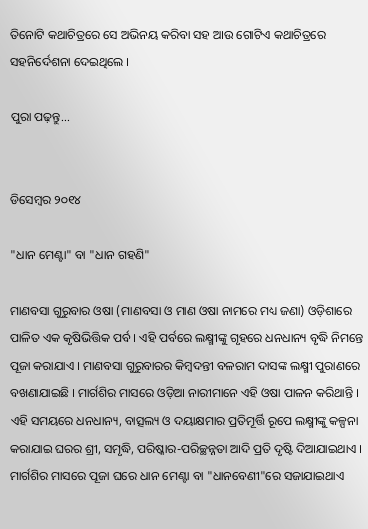ତିନୋଟି କଥାଚିତ୍ରରେ ସେ ଅଭିନୟ କରିବା ସହ ଆଉ ଗୋଟିଏ କଥାଚିତ୍ରରେ ସହନିର୍ଦେଶନା ଦେଇଥିଲେ ।

ପୁରା ପଢ଼ନ୍ତୁ...


ଡିସେମ୍ବର ୨୦୧୪

"ଧାନ ମେଣ୍ଟା" ବା "ଧାନ ଗହଣି"

ମାଣବସା ଗୁରୁବାର ଓଷା (ମାଣବସା ଓ ମାଣ ଓଷା ନାମରେ ମଧ୍ୟ ଜଣା) ଓଡ଼ିଶାରେ ପାଳିତ ଏକ କୃଷିଭିତ୍ତିକ ପର୍ବ । ଏହି ପର୍ବରେ ଲକ୍ଷ୍ମୀଙ୍କୁ ଗୃହରେ ଧନଧାନ୍ୟ ବୃଦ୍ଧି ନିମନ୍ତେ ପୂଜା କରାଯାଏ । ମାଣବସା ଗୁରୁବାରର କିମ୍ବଦନ୍ତୀ ବଳରାମ ଦାସଙ୍କ ଲକ୍ଷ୍ମୀ ପୁରାଣରେ ବଖଣାଯାଇଛି । ମାର୍ଗଶିର ମାସରେ ଓଡ଼ିଆ ନାରୀମାନେ ଏହି ଓଷା ପାଳନ କରିଥାନ୍ତି । ଏହି ସମୟରେ ଧନଧାନ୍ୟ, ବାତ୍ସଲ୍ୟ ଓ ଦୟାକ୍ଷମାର ପ୍ରତିମୂର୍ତ୍ତି ରୂପେ ଲକ୍ଷ୍ମୀଙ୍କୁ କଳ୍ପନା କରାଯାଇ ଘରର ଶ୍ରୀ, ସମୃଦ୍ଧି, ପରିଷ୍କାର-ପରିଚ୍ଛନ୍ନତା ଆଦି ପ୍ରତି ଦୃଷ୍ଟି ଦିଆଯାଇଥାଏ । ମାର୍ଗଶିର ମାସରେ ପୂଜା ଘରେ ଧାନ ମେଣ୍ଟା ବା "ଧାନବେଣୀ"ରେ ସଜାଯାଇଥାଏ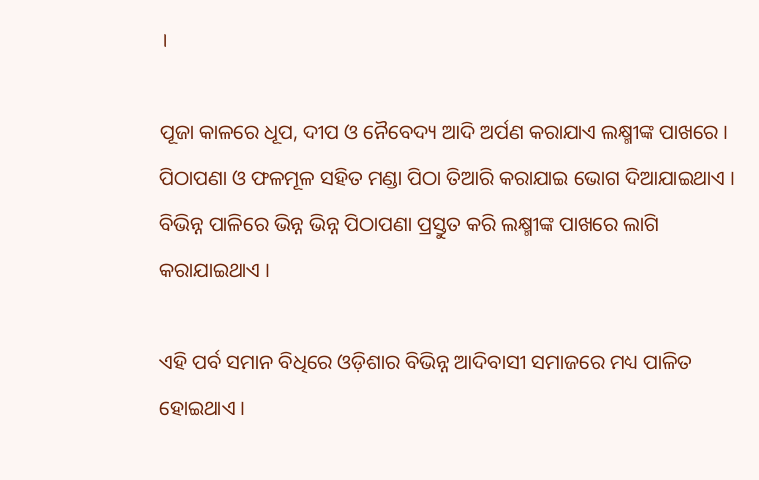।

ପୂଜା କାଳରେ ଧୂପ, ଦୀପ ଓ ନୈବେଦ୍ୟ ଆଦି ଅର୍ପଣ କରାଯାଏ ଲକ୍ଷ୍ମୀଙ୍କ ପାଖରେ । ପିଠାପଣା ଓ ଫଳମୂଳ ସହିତ ମଣ୍ଡା ପିଠା ତିଆରି କରାଯାଇ ଭୋଗ ଦିଆଯାଇଥାଏ । ବିଭିନ୍ନ ପାଳିରେ ଭିନ୍ନ ଭିନ୍ନ ପିଠାପଣା ପ୍ରସ୍ତୁତ କରି ଲକ୍ଷ୍ମୀଙ୍କ ପାଖରେ ଲାଗି କରାଯାଇଥାଏ ।

ଏହି ପର୍ବ ସମାନ ବିଧିରେ ଓଡ଼ିଶାର ବିଭିନ୍ନ ଆଦିବାସୀ ସମାଜରେ ମଧ୍ୟ ପାଳିତ ହୋଇଥାଏ ।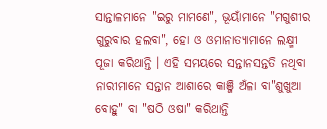ସାନ୍ତାଳମାନେ "ଇରୁ ମାମଣେ", ଭୂୟାଁମାନେ "ମଗୁଶୀର ଗୁରୁବାର ହଲବା", ହୋ ଓ ଓମାନାତ୍ୟାମାନେ ଲକ୍ଷ୍ମୀ ପୂଜା କରିଥାନ୍ତି । ଏହି ସମୟରେ ସନ୍ତାନସନ୍ତତି ନଥିବା ନାରୀମାନେ ସନ୍ତାନ ଆଶାରେ କାଞ୍ଜି ଅଁଳା ବା"ଶୁଖୁଆ ବୋହୁ" ବା "ଷଠି ଓଷା" କରିଥାନ୍ତି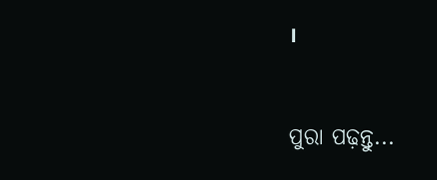।


ପୁରା ପଢ଼ନ୍ତୁ...